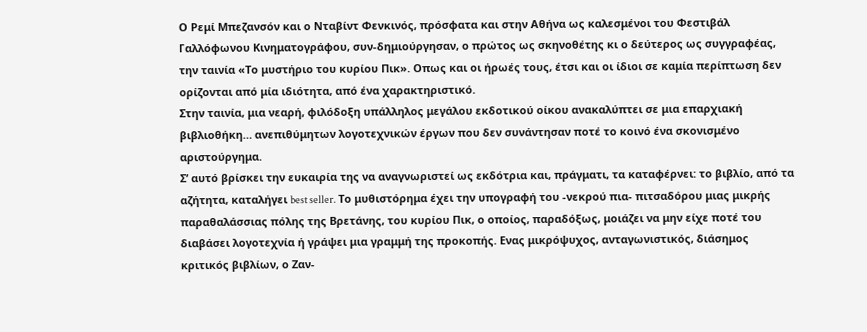Ο Ρεμί Μπεζανσόν και ο Νταβίντ Φενκινός, πρόσφατα και στην Αθήνα ως καλεσμένοι του Φεστιβάλ Γαλλόφωνου Κινηματογράφου, συν-δημιούργησαν, ο πρώτος ως σκηνοθέτης κι ο δεύτερος ως συγγραφέας, την ταινία «Το μυστήριο του κυρίου Πικ». Οπως και οι ήρωές τους, έτσι και οι ίδιοι σε καμία περίπτωση δεν ορίζονται από μία ιδιότητα, από ένα χαρακτηριστικό.
Στην ταινία, μια νεαρή, φιλόδοξη υπάλληλος μεγάλου εκδοτικού οίκου ανακαλύπτει σε μια επαρχιακή βιβλιοθήκη… ανεπιθύμητων λογοτεχνικών έργων που δεν συνάντησαν ποτέ το κοινό ένα σκονισμένο αριστούργημα.
Σ’ αυτό βρίσκει την ευκαιρία της να αναγνωριστεί ως εκδότρια και, πράγματι, τα καταφέρνει: το βιβλίο, από τα αζήτητα, καταλήγει best seller. Το μυθιστόρημα έχει την υπογραφή του -νεκρού πια- πιτσαδόρου μιας μικρής παραθαλάσσιας πόλης της Βρετάνης, του κυρίου Πικ, ο οποίος, παραδόξως, μοιάζει να μην είχε ποτέ του διαβάσει λογοτεχνία ή γράψει μια γραμμή της προκοπής. Ενας μικρόψυχος, ανταγωνιστικός, διάσημος κριτικός βιβλίων, ο Ζαν-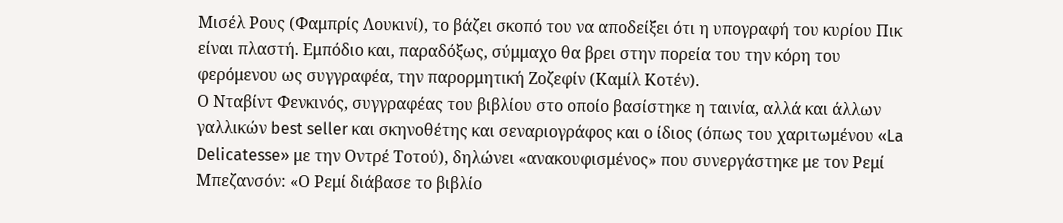Μισέλ Ρους (Φαμπρίς Λουκινί), το βάζει σκοπό του να αποδείξει ότι η υπογραφή του κυρίου Πικ είναι πλαστή. Εμπόδιο και, παραδόξως, σύμμαχο θα βρει στην πορεία του την κόρη του φερόμενου ως συγγραφέα, την παρορμητική Ζοζεφίν (Καμίλ Κοτέν).
Ο Νταβίντ Φενκινός, συγγραφέας του βιβλίου στο οποίο βασίστηκε η ταινία, αλλά και άλλων γαλλικών best seller και σκηνοθέτης και σεναριογράφος και ο ίδιος (όπως του χαριτωμένου «La Delicatesse» με την Οντρέ Τοτού), δηλώνει «ανακουφισμένος» που συνεργάστηκε με τον Ρεμί Μπεζανσόν: «Ο Ρεμί διάβασε το βιβλίο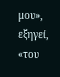μου», εξηγεί, «του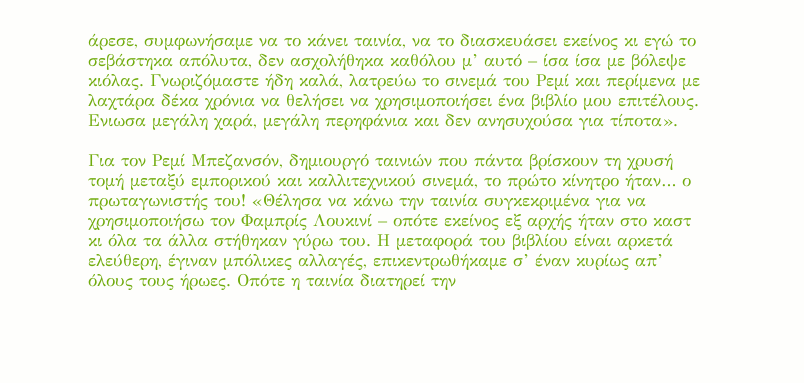άρεσε, συμφωνήσαμε να το κάνει ταινία, να το διασκευάσει εκείνος κι εγώ το σεβάστηκα απόλυτα, δεν ασχολήθηκα καθόλου μ’ αυτό – ίσα ίσα με βόλεψε κιόλας. Γνωριζόμαστε ήδη καλά, λατρεύω το σινεμά του Ρεμί και περίμενα με λαχτάρα δέκα χρόνια να θελήσει να χρησιμοποιήσει ένα βιβλίο μου επιτέλους. Ενιωσα μεγάλη χαρά, μεγάλη περηφάνια και δεν ανησυχούσα για τίποτα».

Για τον Ρεμί Μπεζανσόν, δημιουργό ταινιών που πάντα βρίσκουν τη χρυσή τομή μεταξύ εμπορικού και καλλιτεχνικού σινεμά, το πρώτο κίνητρο ήταν… ο πρωταγωνιστής του! «Θέλησα να κάνω την ταινία συγκεκριμένα για να χρησιμοποιήσω τον Φαμπρίς Λουκινί – οπότε εκείνος εξ αρχής ήταν στο καστ κι όλα τα άλλα στήθηκαν γύρω του. Η μεταφορά του βιβλίου είναι αρκετά ελεύθερη, έγιναν μπόλικες αλλαγές, επικεντρωθήκαμε σ’ έναν κυρίως απ’ όλους τους ήρωες. Οπότε η ταινία διατηρεί την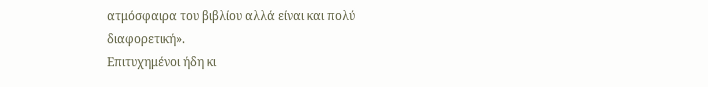ατμόσφαιρα του βιβλίου αλλά είναι και πολύ διαφορετική».
Επιτυχημένοι ήδη κι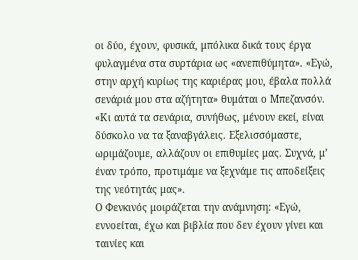οι δύο, έχουν, φυσικά, μπόλικα δικά τους έργα φυλαγμένα στα συρτάρια ως «ανεπιθύμητα». «Εγώ, στην αρχή κυρίως της καριέρας μου, έβαλα πολλά σενάριά μου στα αζήτητα» θυμάται ο Μπεζανσόν. «Κι αυτά τα σενάρια, συνήθως, μένουν εκεί, είναι δύσκολο να τα ξαναβγάλεις. Εξελισσόμαστε, ωριμάζουμε, αλλάζουν οι επιθυμίες μας. Συχνά, μ’ έναν τρόπο, προτιμάμε να ξεχνάμε τις αποδείξεις της νεότητάς μας».
Ο Φενκινός μοιράζεται την ανάμνηση: «Εγώ, εννοείται, έχω και βιβλία που δεν έχουν γίνει και ταινίες και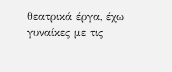θεατρικά έργα, έχω γυναίκες με τις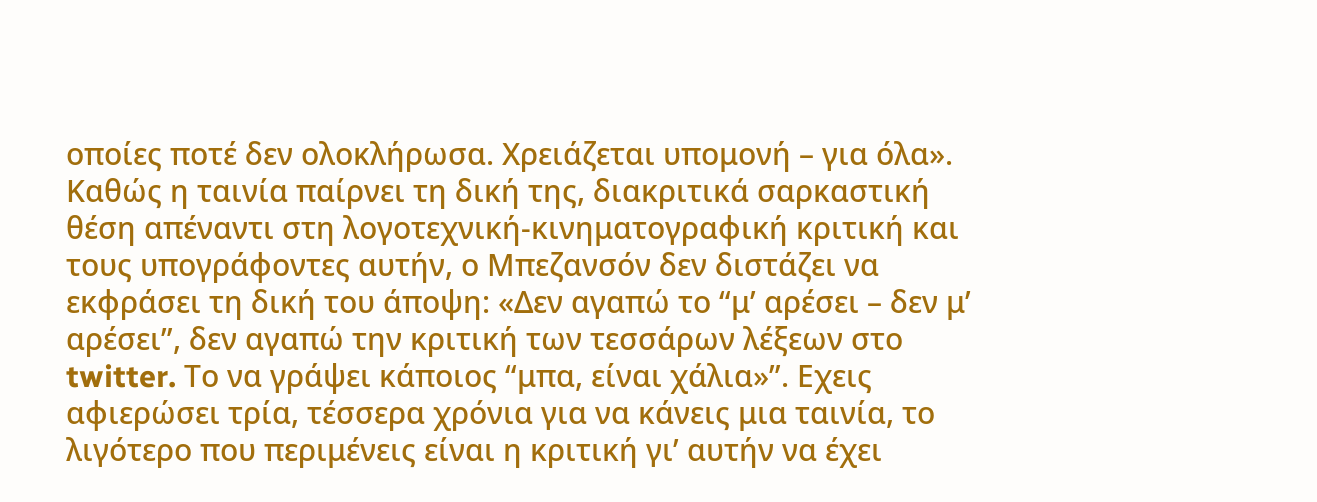οποίες ποτέ δεν ολοκλήρωσα. Χρειάζεται υπομονή – για όλα».
Καθώς η ταινία παίρνει τη δική της, διακριτικά σαρκαστική θέση απέναντι στη λογοτεχνική-κινηματογραφική κριτική και τους υπογράφοντες αυτήν, ο Μπεζανσόν δεν διστάζει να εκφράσει τη δική του άποψη: «Δεν αγαπώ το “μ’ αρέσει – δεν μ’ αρέσει”, δεν αγαπώ την κριτική των τεσσάρων λέξεων στο twitter. Το να γράψει κάποιος “μπα, είναι χάλια»”. Εχεις αφιερώσει τρία, τέσσερα χρόνια για να κάνεις μια ταινία, το λιγότερο που περιμένεις είναι η κριτική γι’ αυτήν να έχει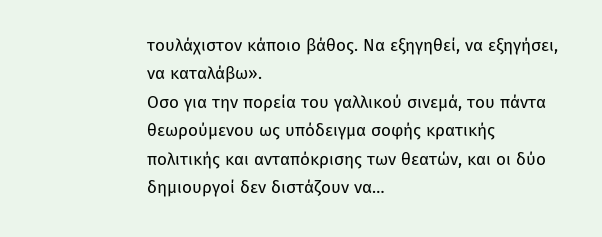τουλάχιστον κάποιο βάθος. Να εξηγηθεί, να εξηγήσει, να καταλάβω».
Οσο για την πορεία του γαλλικού σινεμά, του πάντα θεωρούμενου ως υπόδειγμα σοφής κρατικής πολιτικής και ανταπόκρισης των θεατών, και οι δύο δημιουργοί δεν διστάζουν να…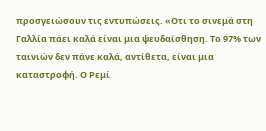προσγειώσουν τις εντυπώσεις. «Οτι το σινεμά στη Γαλλία πάει καλά είναι μια ψευδαίσθηση. Το 97% των ταινιών δεν πάνε καλά, αντίθετα, είναι μια καταστροφή. Ο Ρεμί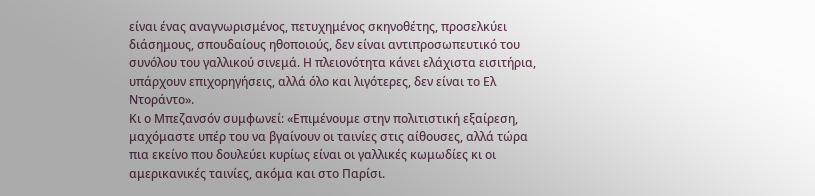είναι ένας αναγνωρισμένος, πετυχημένος σκηνοθέτης, προσελκύει διάσημους, σπουδαίους ηθοποιούς, δεν είναι αντιπροσωπευτικό του συνόλου του γαλλικού σινεμά. Η πλειονότητα κάνει ελάχιστα εισιτήρια, υπάρχουν επιχορηγήσεις, αλλά όλο και λιγότερες, δεν είναι το Ελ Ντοράντο».
Κι ο Μπεζανσόν συμφωνεί: «Επιμένουμε στην πολιτιστική εξαίρεση, μαχόμαστε υπέρ του να βγαίνουν οι ταινίες στις αίθουσες, αλλά τώρα πια εκείνο που δουλεύει κυρίως είναι οι γαλλικές κωμωδίες κι οι αμερικανικές ταινίες, ακόμα και στο Παρίσι.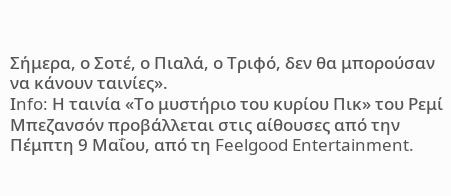Σήμερα, ο Σοτέ, ο Πιαλά, ο Τριφό, δεν θα μπορούσαν να κάνουν ταινίες».
Ιnfo: Η ταινία «Το μυστήριο του κυρίου Πικ» του Ρεμί Μπεζανσόν προβάλλεται στις αίθουσες από την Πέμπτη 9 Μαΐου, από τη Feelgood Entertainment.